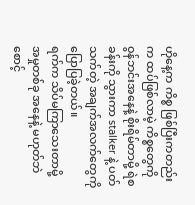ဟိုနေ့က ကိစ္စ ဖြစ်ပြီးကတည်းက ထပ်ဖြစ်လာမဲ့ ကိစ္စတွေကို ဝွန်ဘင်းအနေနဲ့ စိုးရိမ်တာမို့ ရဲစခန်းကို သွားကာ stalker နဲ့ ပတ်သက်တဲ့ အချက်အလက်တွေကို ပြောပြခဲ့တယ်။
ရက်က သိပ်မကြာသေးတာမို့ အမှုတစ်ခု အနေနဲ့ မဟုတ်ဘဲ စောင့်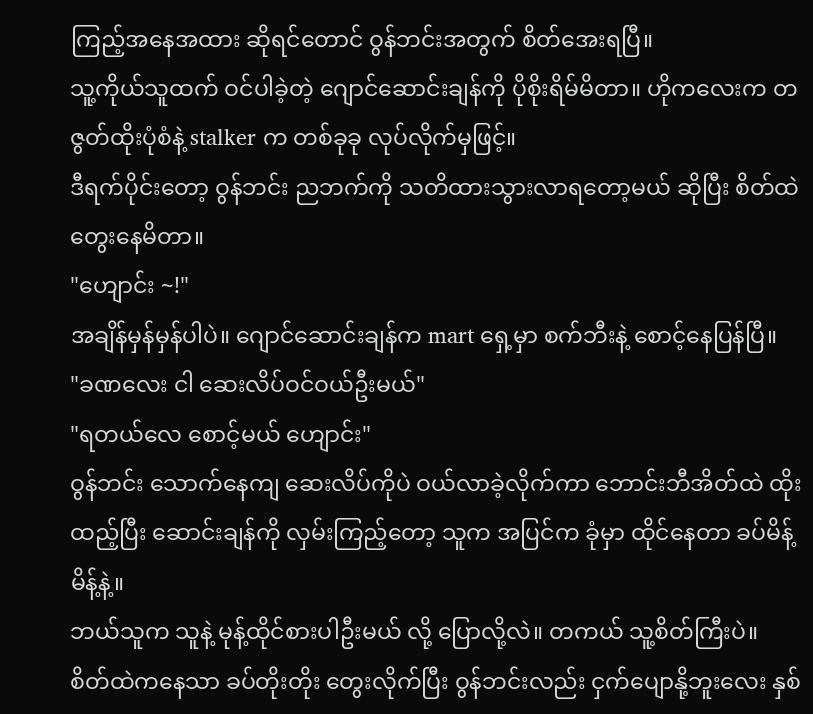ကြည့်အနေအထား ဆိုရင်တောင် ဝွန်ဘင်းအတွက် စိတ်အေးရပြီ။
သူ့ကိုယ်သူထက် ဝင်ပါခဲ့တဲ့ ဂျောင်ဆောင်းချန်ကို ပိုစိုးရိမ်မိတာ။ ဟိုကလေးက တဇွတ်ထိုးပုံစံနဲ့ stalker က တစ်ခုခု လုပ်လိုက်မှဖြင့်။
ဒီရက်ပိုင်းတော့ ဝွန်ဘင်း ညဘက်ကို သတိထားသွားလာရတော့မယ် ဆိုပြီး စိတ်ထဲ တွေးနေမိတာ။
"ဟျောင်း ~!"
အချိန်မှန်မှန်ပါပဲ။ ဂျောင်ဆောင်းချန်က mart ရှေ့မှာ စက်ဘီးနဲ့ စောင့်နေပြန်ပြီ။
"ခဏလေး ငါ ဆေးလိပ်ဝင်ဝယ်ဦးမယ်"
"ရတယ်လေ စောင့်မယ် ဟျောင်း"
ဝွန်ဘင်း သောက်နေကျ ဆေးလိပ်ကိုပဲ ဝယ်လာခဲ့လိုက်ကာ ဘောင်းဘီအိတ်ထဲ ထိုးထည့်ပြီး ဆောင်းချန်ကို လှမ်းကြည့်တော့ သူက အပြင်က ခုံမှာ ထိုင်နေတာ ခပ်မိန့်မိန့်နဲ့။
ဘယ်သူက သူနဲ့ မုန့်ထိုင်စားပါဦးမယ် လို့ ပြောလို့လဲ။ တကယ် သူ့စိတ်ကြီးပဲ။
စိတ်ထဲကနေသာ ခပ်တိုးတိုး တွေးလိုက်ပြီး ဝွန်ဘင်းလည်း ငှက်ပျောနို့ဘူးလေး နှစ်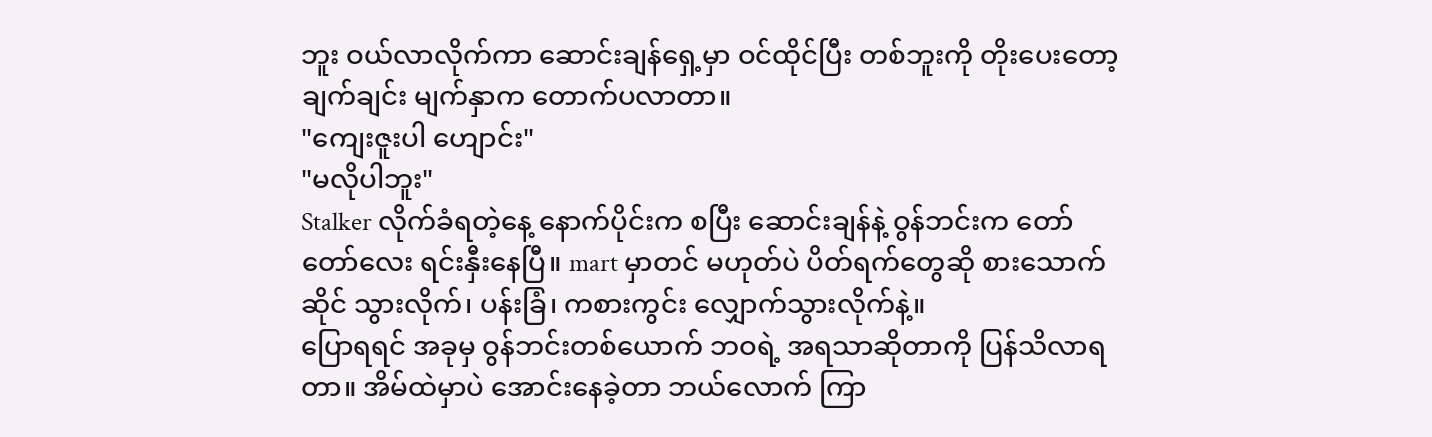ဘူး ဝယ်လာလိုက်ကာ ဆောင်းချန်ရှေ့မှာ ဝင်ထိုင်ပြီး တစ်ဘူးကို တိုးပေးတော့ ချက်ချင်း မျက်နှာက တောက်ပလာတာ။
"ကျေးဇူးပါ ဟျောင်း"
"မလိုပါဘူး"
Stalker လိုက်ခံရတဲ့နေ့ နောက်ပိုင်းက စပြီး ဆောင်းချန်နဲ့ ဝွန်ဘင်းက တော်တော်လေး ရင်းနှီးနေပြီ။ mart မှာတင် မဟုတ်ပဲ ပိတ်ရက်တွေဆို စားသောက်ဆိုင် သွားလိုက်၊ ပန်းခြံ၊ ကစားကွင်း လျှောက်သွားလိုက်နဲ့။
ပြောရရင် အခုမှ ဝွန်ဘင်းတစ်ယောက် ဘဝရဲ့ အရသာဆိုတာကို ပြန်သိလာရတာ။ အိမ်ထဲမှာပဲ အောင်းနေခဲ့တာ ဘယ်လောက် ကြာ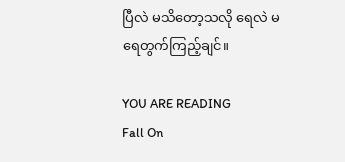ပြီလဲ မသိတော့သလို ရေလဲ မရေတွက်ကြည့်ချင်။

YOU ARE READING
Fall On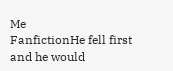Me
FanfictionHe fell first and he would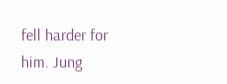fell harder for him. Jung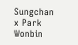Sungchan x Park Wonbin